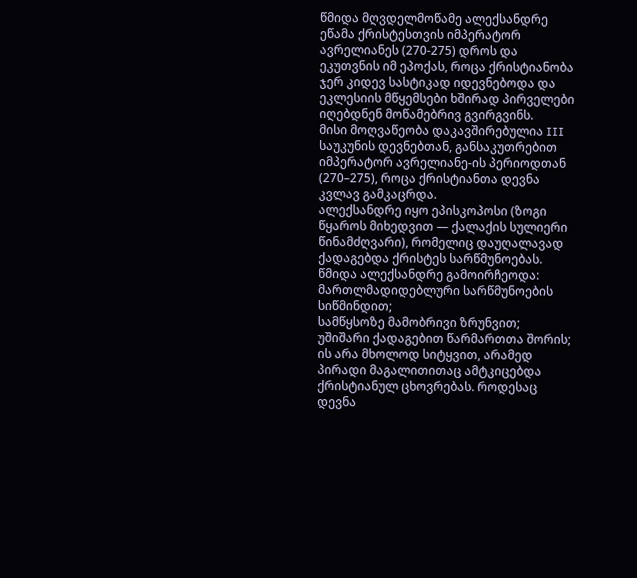წმიდა მღვდელმოწამე ალექსანდრე ეწამა ქრისტესთვის იმპერატორ ავრელიანეს (270-275) დროს და ეკუთვნის იმ ეპოქას, როცა ქრისტიანობა ჯერ კიდევ სასტიკად იდევნებოდა და ეკლესიის მწყემსები ხშირად პირველები იღებდნენ მოწამებრივ გვირგვინს.
მისი მოღვაწეობა დაკავშირებულია III საუკუნის დევნებთან, განსაკუთრებით იმპერატორ ავრელიანე-ის პერიოდთან (270–275), როცა ქრისტიანთა დევნა კვლავ გამკაცრდა.
ალექსანდრე იყო ეპისკოპოსი (ზოგი წყაროს მიხედვით — ქალაქის სულიერი წინამძღვარი), რომელიც დაუღალავად ქადაგებდა ქრისტეს სარწმუნოებას.
წმიდა ალექსანდრე გამოირჩეოდა:
მართლმადიდებლური სარწმუნოების სიწმინდით;
სამწყსოზე მამობრივი ზრუნვით;
უშიშარი ქადაგებით წარმართთა შორის;
ის არა მხოლოდ სიტყვით, არამედ პირადი მაგალითითაც ამტკიცებდა ქრისტიანულ ცხოვრებას. როდესაც დევნა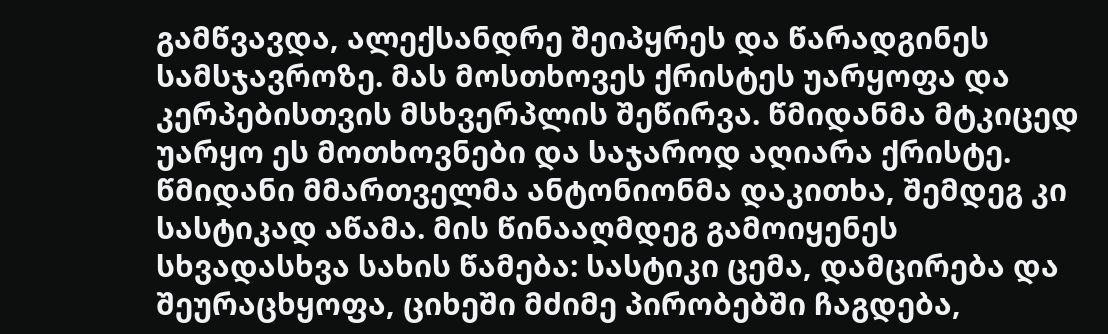გამწვავდა, ალექსანდრე შეიპყრეს და წარადგინეს სამსჯავროზე. მას მოსთხოვეს ქრისტეს უარყოფა და კერპებისთვის მსხვერპლის შეწირვა. წმიდანმა მტკიცედ უარყო ეს მოთხოვნები და საჯაროდ აღიარა ქრისტე.
წმიდანი მმართველმა ანტონიონმა დაკითხა, შემდეგ კი სასტიკად აწამა. მის წინააღმდეგ გამოიყენეს სხვადასხვა სახის წამება: სასტიკი ცემა, დამცირება და შეურაცხყოფა, ციხეში მძიმე პირობებში ჩაგდება,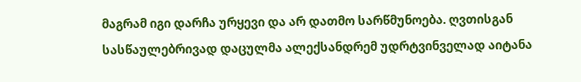მაგრამ იგი დარჩა ურყევი და არ დათმო სარწმუნოება. ღვთისგან სასწაულებრივად დაცულმა ალექსანდრემ უდრტვინველად აიტანა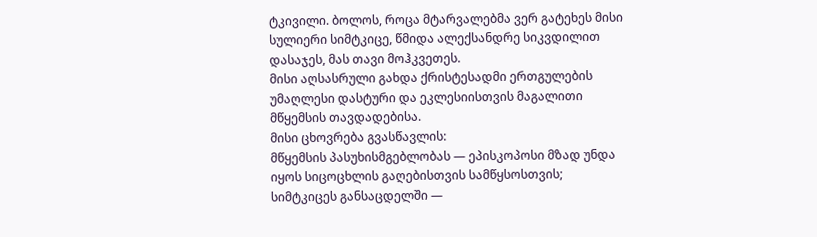ტკივილი. ბოლოს, როცა მტარვალებმა ვერ გატეხეს მისი სულიერი სიმტკიცე, წმიდა ალექსანდრე სიკვდილით დასაჯეს, მას თავი მოჰკვეთეს.
მისი აღსასრული გახდა ქრისტესადმი ერთგულების უმაღლესი დასტური და ეკლესიისთვის მაგალითი მწყემსის თავდადებისა.
მისი ცხოვრება გვასწავლის:
მწყემსის პასუხისმგებლობას — ეპისკოპოსი მზად უნდა იყოს სიცოცხლის გაღებისთვის სამწყსოსთვის;
სიმტკიცეს განსაცდელში —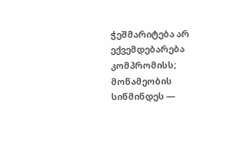ჭეშმარიტება არ ექვემდებარება კომპრომისს;
მოწამეობის სიწმინდეს —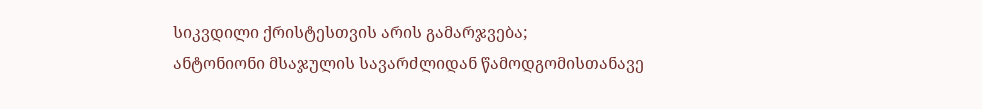სიკვდილი ქრისტესთვის არის გამარჯვება;
ანტონიონი მსაჯულის სავარძლიდან წამოდგომისთანავე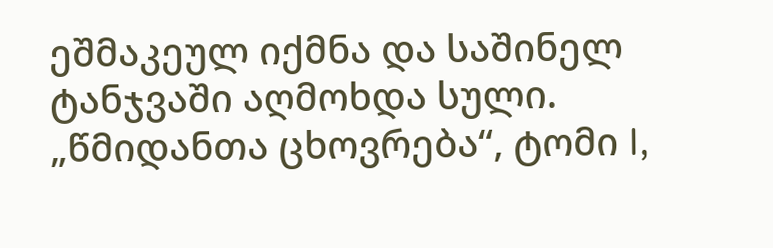ეშმაკეულ იქმნა და საშინელ ტანჯვაში აღმოხდა სული.
„წმიდანთა ცხოვრება“, ტომი I,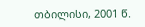თბილისი, 2001 წ.